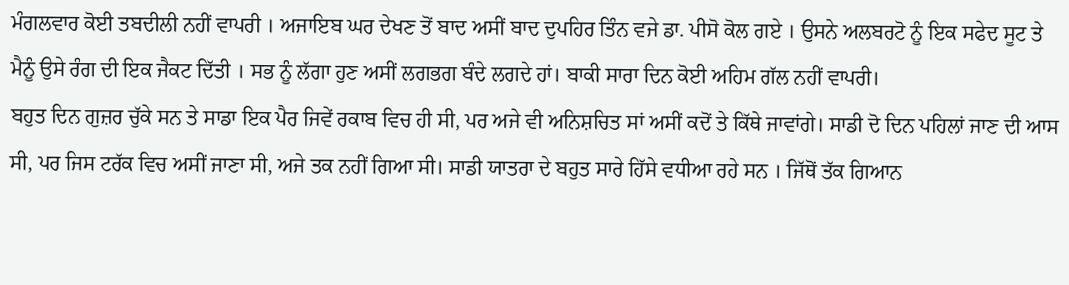ਮੰਗਲਵਾਰ ਕੋਈ ਤਬਦੀਲੀ ਨਹੀਂ ਵਾਪਰੀ । ਅਜਾਇਬ ਘਰ ਦੇਖਣ ਤੋਂ ਬਾਦ ਅਸੀਂ ਬਾਦ ਦੁਪਹਿਰ ਤਿੰਨ ਵਜੇ ਡਾ. ਪੀਸੋ ਕੋਲ ਗਏ । ਉਸਨੇ ਅਲਬਰਟੋ ਨੂੰ ਇਕ ਸਫੇਦ ਸੂਟ ਤੇ ਮੈਨੂੰ ਉਸੇ ਰੰਗ ਦੀ ਇਕ ਜੈਕਟ ਦਿੱਤੀ । ਸਭ ਨੂੰ ਲੱਗਾ ਹੁਣ ਅਸੀਂ ਲਗਭਗ ਬੰਦੇ ਲਗਦੇ ਹਾਂ। ਬਾਕੀ ਸਾਰਾ ਦਿਨ ਕੋਈ ਅਹਿਮ ਗੱਲ ਨਹੀਂ ਵਾਪਰੀ।
ਬਹੁਤ ਦਿਨ ਗੁਜ਼ਰ ਚੁੱਕੇ ਸਨ ਤੇ ਸਾਡਾ ਇਕ ਪੈਰ ਜਿਵੇਂ ਰਕਾਬ ਵਿਚ ਹੀ ਸੀ, ਪਰ ਅਜੇ ਵੀ ਅਨਿਸ਼ਚਿਤ ਸਾਂ ਅਸੀਂ ਕਦੋਂ ਤੇ ਕਿੱਥੇ ਜਾਵਾਂਗੇ। ਸਾਡੀ ਦੋ ਦਿਨ ਪਹਿਲਾਂ ਜਾਣ ਦੀ ਆਸ ਸੀ, ਪਰ ਜਿਸ ਟਰੱਕ ਵਿਚ ਅਸੀਂ ਜਾਣਾ ਸੀ, ਅਜੇ ਤਕ ਨਹੀਂ ਗਿਆ ਸੀ। ਸਾਡੀ ਯਾਤਰਾ ਦੇ ਬਹੁਤ ਸਾਰੇ ਹਿੱਸੇ ਵਧੀਆ ਰਹੇ ਸਨ । ਜਿੱਥੋਂ ਤੱਕ ਗਿਆਨ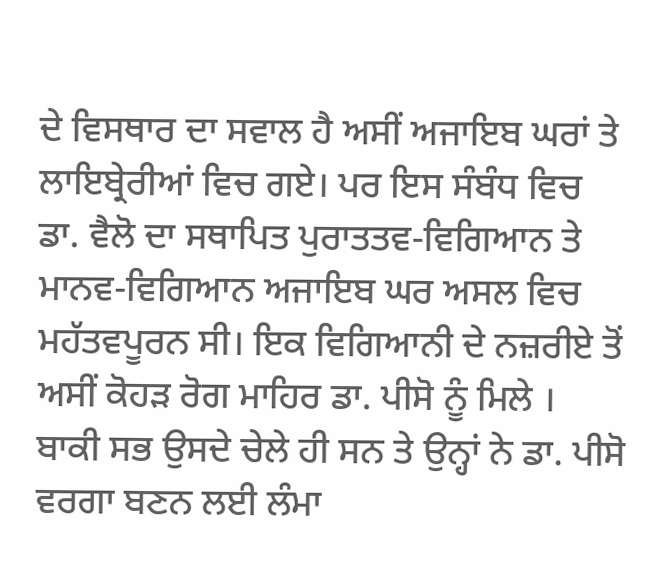ਦੇ ਵਿਸਥਾਰ ਦਾ ਸਵਾਲ ਹੈ ਅਸੀਂ ਅਜਾਇਬ ਘਰਾਂ ਤੇ ਲਾਇਬ੍ਰੇਰੀਆਂ ਵਿਚ ਗਏ। ਪਰ ਇਸ ਸੰਬੰਧ ਵਿਚ ਡਾ. ਵੈਲੋ ਦਾ ਸਥਾਪਿਤ ਪੁਰਾਤਤਵ-ਵਿਗਿਆਨ ਤੇ ਮਾਨਵ-ਵਿਗਿਆਨ ਅਜਾਇਬ ਘਰ ਅਸਲ ਵਿਚ ਮਹੱਤਵਪੂਰਨ ਸੀ। ਇਕ ਵਿਗਿਆਨੀ ਦੇ ਨਜ਼ਰੀਏ ਤੋਂ ਅਸੀਂ ਕੋਹੜ ਰੋਗ ਮਾਹਿਰ ਡਾ. ਪੀਸੋ ਨੂੰ ਮਿਲੇ । ਬਾਕੀ ਸਭ ਉਸਦੇ ਚੇਲੇ ਹੀ ਸਨ ਤੇ ਉਨ੍ਹਾਂ ਨੇ ਡਾ. ਪੀਸੋ ਵਰਗਾ ਬਣਨ ਲਈ ਲੰਮਾ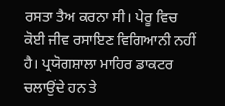ਰਸਤਾ ਤੈਅ ਕਰਨਾ ਸੀ। ਪੇਰੂ ਵਿਚ ਕੋਈ ਜੀਵ ਰਸਾਇਣ ਵਿਗਿਆਨੀ ਨਹੀਂ ਹੈ। ਪ੍ਰਯੋਗਸ਼ਾਲਾ ਮਾਹਿਰ ਡਾਕਟਰ ਚਲਾਉਂਦੇ ਹਨ ਤੇ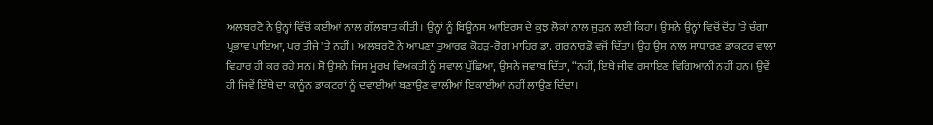ਅਲਬਰਟੋ ਨੇ ਉਨ੍ਹਾਂ ਵਿੱਚੋਂ ਕਈਆਂ ਨਾਲ ਗੱਲਬਾਤ ਕੀਤੀ। ਉਨ੍ਹਾਂ ਨੂੰ ਬਿਊਨਸ ਆਇਰਸ ਦੇ ਕੁਝ ਲੋਕਾਂ ਨਾਲ ਜੁੜਨ ਲਈ ਕਿਹਾ। ਉਸਨੇ ਉਨ੍ਹਾਂ ਵਿਚੋਂ ਦੋਂਹ 'ਤੇ ਚੰਗਾ ਪ੍ਰਭਾਵ ਪਾਇਆ, ਪਰ ਤੀਜੇ 'ਤੇ ਨਹੀਂ। ਅਲਬਰਟੋ ਨੇ ਆਪਣਾ ਤੁਆਰਫ ਕੋਹੜ-ਰੋਗ ਮਾਹਿਰ ਡਾ. ਗਰਨਾਰਡੋ ਵਜੋਂ ਦਿੱਤਾ। ਉਹ ਉਸ ਨਾਲ ਸਾਧਾਰਣ ਡਾਕਟਰ ਵਾਲਾ ਵਿਹਾਰ ਹੀ ਕਰ ਰਹੇ ਸਨ। ਸੋ ਉਸਨੇ ਜਿਸ ਮੂਰਖ ਵਿਅਕਤੀ ਨੂੰ ਸਵਾਲ ਪੁੱਛਿਆ, ਉਸਨੇ ਜਵਾਬ ਦਿੱਤਾ, “ਨਹੀਂ, ਇਥੇ ਜੀਵ ਰਸਾਇਣ ਵਿਗਿਆਨੀ ਨਹੀਂ ਹਨ। ਉਵੇਂ ਹੀ ਜਿਵੇਂ ਇੱਥੇ ਦਾ ਕਾਨੂੰਨ ਡਾਕਟਰਾਂ ਨੂੰ ਦਵਾਈਆਂ ਬਣਾਉਣ ਵਾਲੀਆਂ ਇਕਾਈਆਂ ਨਹੀਂ ਲਾਉਣ ਦਿੰਦਾ।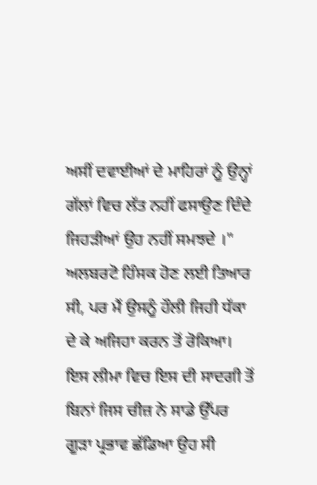ਅਸੀਂ ਦਵਾਈਆਂ ਦੇ ਮਾਹਿਰਾਂ ਨੂੰ ਉਨ੍ਹਾਂ ਗੱਲਾਂ ਵਿਚ ਲੱਤ ਨਹੀਂ ਫਸਾਉਣ ਦਿੰਦੇ ਜਿਹੜੀਆਂ ਉਹ ਨਹੀਂ ਸਮਝਦੇ ।"
ਅਲਬਰਟੋ ਹਿੰਸਕ ਹੋਣ ਲਈ ਤਿਆਰ ਸੀ, ਪਰ ਮੈਂ ਉਸਨੂੰ ਹੌਲੀ ਜਿਹੀ ਧੱਕਾ ਦੇ ਕੇ ਅਜਿਹਾ ਕਰਨ ਤੋਂ ਰੋਕਿਆ। ਇਸ ਲੀਮਾ ਵਿਚ ਇਸ ਦੀ ਸਾਦਗੀ ਤੋਂ ਬਿਨਾਂ ਜਿਸ ਚੀਜ਼ ਨੇ ਸਾਡੇ ਉੱਪਰ ਗੂੜਾ ਪ੍ਰਭਾਵ ਛੱਡਿਆ ਉਹ ਸੀ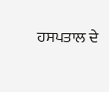ਹਸਪਤਾਲ ਦੇ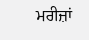ਮਰੀਜ਼ਾਂ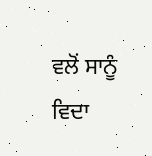ਵਲੋਂ ਸਾਨੂੰ ਵਿਦਾ